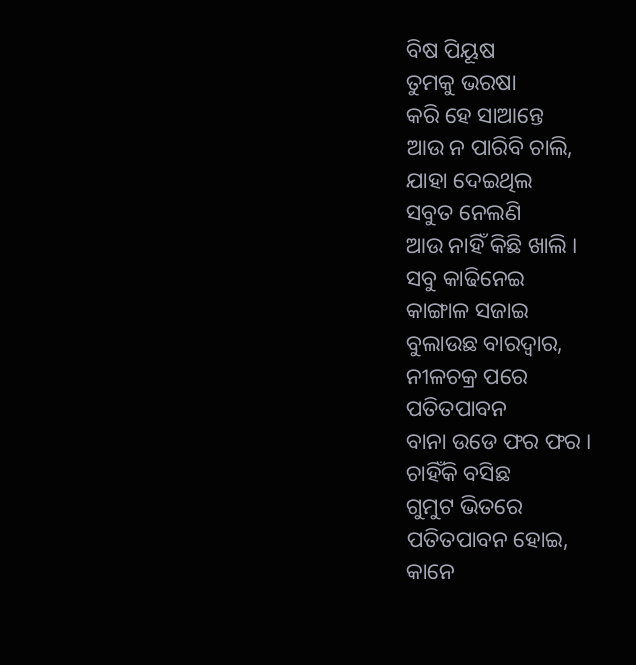ବିଷ ପିୟୂଷ
ତୁମକୁ ଭରଷା
କରି ହେ ସାଆନ୍ତେ
ଆଉ ନ ପାରିବି ଚାଲି,
ଯାହା ଦେଇଥିଲ
ସବୁତ ନେଲଣି
ଆଉ ନାହିଁ କିଛି ଖାଲି ।
ସବୁ କାଢିନେଇ
କାଙ୍ଗାଳ ସଜାଇ
ବୁଲାଉଛ ବାରଦ୍ବାର,
ନୀଳଚକ୍ର ପରେ
ପତିତପାବନ
ବାନା ଉଡେ ଫର ଫର ।
ଚାହିଁକି ବସିଛ
ଗୁମୁଟ ଭିତରେ
ପତିତପାବନ ହୋଇ,
କାନେ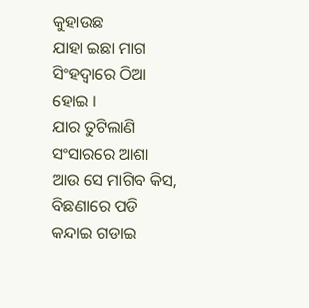କୁହାଉଛ
ଯାହା ଇଛା ମାଗ
ସିଂହଦ୍ବାରେ ଠିଆ ହୋଇ ।
ଯାର ତୁଟିଲାଣି
ସଂସାରରେ ଆଶା
ଆଉ ସେ ମାଗିବ କିସ,
ବିଛଣାରେ ପଡି
କନ୍ଦାଇ ଗଡାଇ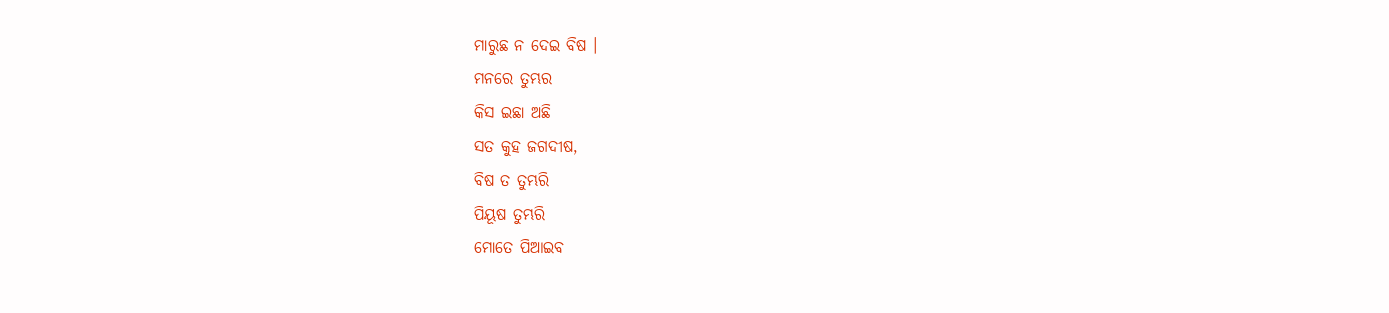ମାରୁଛ ନ ଦେଇ ବିଷ ।
ମନରେ ତୁମ୍ଭର
କିସ ଇଛା ଅଛି
ସତ କୁହ ଜଗଦୀଷ,
ବିଷ ତ ତୁମ୍ଭରି
ପିୟୂଷ ତୁମ୍ଭରି
ମୋତେ ପିଆଇବ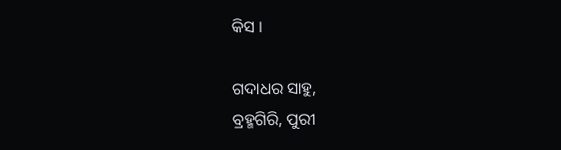କିସ ।

ଗଦାଧର ସାହୁ,
ବ୍ରହ୍ମଗିରି, ପୁରୀ